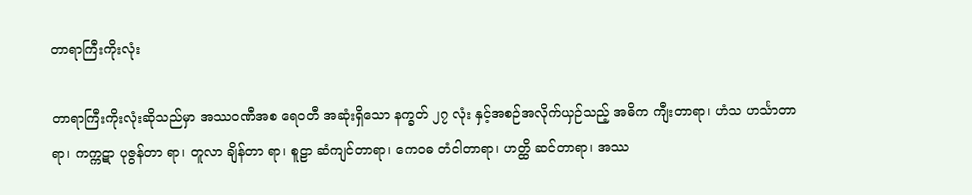တာရာကြီးကိုးလုံး

တာရာကြီးကိုးလုံးဆိုသည်မှာ အဿဝဏီအစ ရေဝတီ အဆုံးရှိသော နက္ခတ် ၂၇ လုံး နှင့်အစဉ်အလိုက်ယှဉ်သည့် အဓိက ကျီးတာရာ၊ ဟံသ ဟင်္သာတာရာ၊ ကက္ကဋာ ပုဇွန်တာ ရာ၊ တူလာ ချိန်တာ ရာ၊ စူဠာ ဆံကျင်တာရာ၊ ကေဝဓ တံငါတာရာ၊ ဟတ္ထိ ဆင်တာရာ၊ အဿ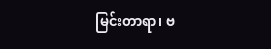မြင်းတာရာ၊ ဗ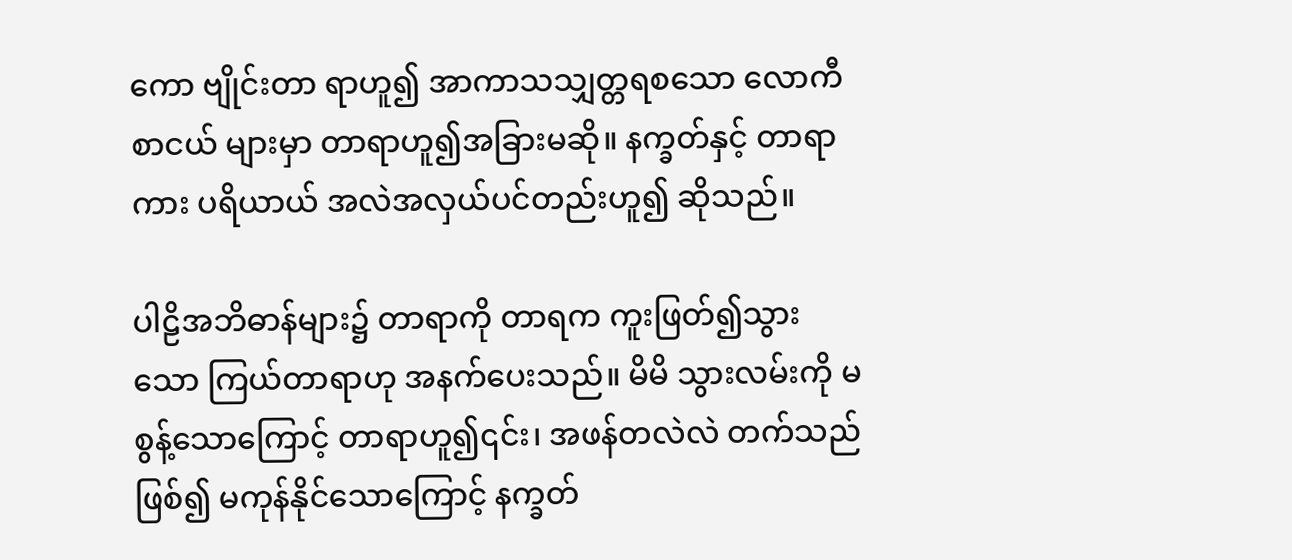ကော ဗျိုင်းတာ ရာဟူ၍ အာကာသသျှတ္တရစသော လောကီစာငယ် များမှာ တာရာဟူ၍အခြားမဆို။ နက္ခတ်နှင့် တာရာကား ပရိယာယ် အလဲအလှယ်ပင်တည်းဟူ၍ ဆိုသည်။

ပါဠိအဘိဓာန်များ၌ တာရာကို တာရက ကူးဖြတ်၍သွား သော ကြယ်တာရာဟု အနက်ပေးသည်။ မိမိ သွားလမ်းကို မစွန့်သောကြောင့် တာရာဟူ၍၎င်း၊ အဖန်တလဲလဲ တက်သည် ဖြစ်၍ မကုန်နိုင်သောကြောင့် နက္ခတ်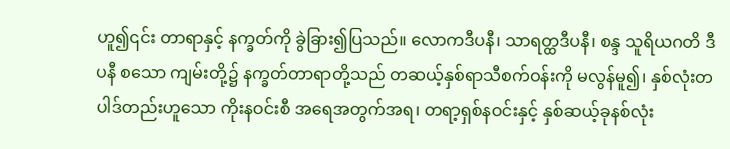ဟူ၍၎င်း တာရာနှင့် နက္ခတ်ကို ခွဲခြား၍ပြသည်။ လောကဒီပနီ၊ သာရတ္ထဒီပနီ၊ စန္ဒ သူရိယဂတိ ဒီပနီ စသော ကျမ်းတို့၌ နက္ခတ်တာရာတို့သည် တဆယ့်နှစ်ရာသီစက်ဝန်းကို မလွန်မူ၍၊ နှစ်လုံးတပါဒ်တည်းဟူသော ကိုးနဝင်းစီ အရေအတွက်အရ၊ တရာ့ရှစ်နဝင်းနှင့် နှစ်ဆယ့်ခုနစ်လုံး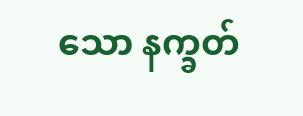သော နက္ခတ်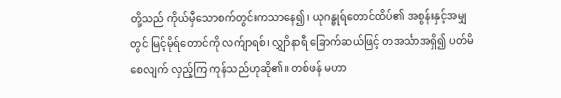တို့သည် ကိုယ်မှီသောစက်တွင်းကသာနေ၍၊ ယုဂန္ဓုရ်တောင်ထိပ်၏ အစွန်းနှင့်အမျှတွင် မြင့်မိုရ်တောင်ကို လက်ျာရစ်၊ လျွှာိနာရီ ခြောက်ဆယ်ဖြင့် တအင်္သာအရှိ၍ ပတ်မိစေလျက် လှည့်ကြ ကုန်သည်ဟုဆို၏။ တစ်ဖန် မဟာ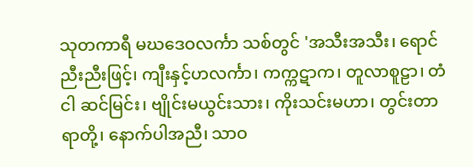သုတကာရီ မဃဒေဝလင်္ကာ သစ်တွင် 'အသီးအသီး၊ ရောင်ညီးညီးဖြင့်၊ ကျီးနှင့်ဟလင်္ကာ၊ ကက္ကဋာက၊ တူလာစူဠာ၊ တံငါ ဆင်မြင်း၊ ဗျိုင်းမယွင်းသား၊ ကိုးသင်းမဟာ၊ တွင်းတာရာတို့၊ နောက်ပါအညီ၊ သာဝ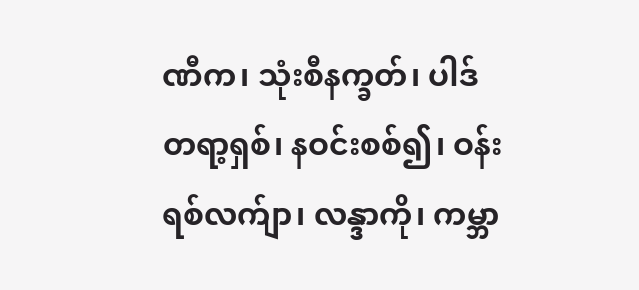ဏီက၊ သုံးစီနက္ခတ်၊ ပါဒ်တရာ့ရှစ်၊ နဝင်းစစ်၍၊ ဝန်းရစ်လက်ျာ၊ လန္ဒာကို၊ ကမ္ဘာ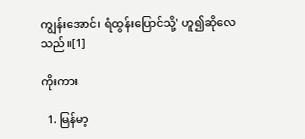ကျွန်းအောင်၊ ရံထွန်းပြောင်သို့' ဟူ၍ဆိုလေ သည်။[1]

ကိုးကား

  1. မြန်မာ့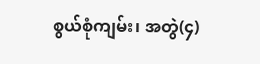စွယ်စုံကျမ်း၊ အတွဲ(၄)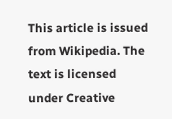This article is issued from Wikipedia. The text is licensed under Creative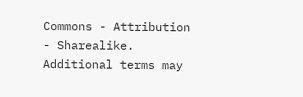Commons - Attribution - Sharealike. Additional terms may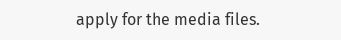apply for the media files.